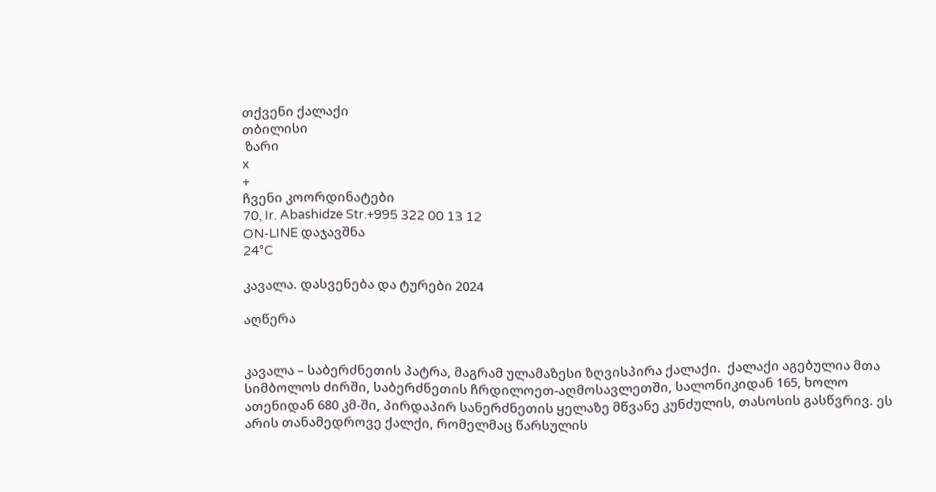თქვენი ქალაქი
თბილისი
 ზარი
x
+
ჩვენი კოორდინატები
70, Ir. Abashidze Str.+995 322 00 13 12
ON-LINE დაჯავშნა
24°C

კავალა. დასვენება და ტურები 2024

აღწერა


კავალა – საბერძნეთის პატრა, მაგრამ ულამაზესი ზღვისპირა ქალაქი.  ქალაქი აგებულია მთა სიმბოლოს ძირში, საბერძნეთის ჩრდილოეთ-აღმოსავლეთში, სალონიკიდან 165, ხოლო ათენიდან 680 კმ-ში, პირდაპირ სანერძნეთის ყელაზე მწვანე კუნძულის, თასოსის გასწვრივ. ეს არის თანამედროვე ქალქი, რომელმაც წარსულის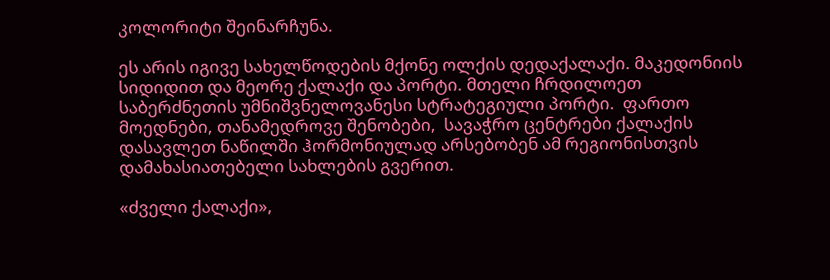კოლორიტი შეინარჩუნა.

ეს არის იგივე სახელწოდების მქონე ოლქის დედაქალაქი. მაკედონიის სიდიდით და მეორე ქალაქი და პორტი. მთელი ჩრდილოეთ საბერძნეთის უმნიშვნელოვანესი სტრატეგიული პორტი.  ფართო მოედნები, თანამედროვე შენობები,  სავაჭრო ცენტრები ქალაქის დასავლეთ ნაწილში ჰორმონიულად არსებობენ ამ რეგიონისთვის დამახასიათებელი სახლების გვერით.

«ძველი ქალაქი»,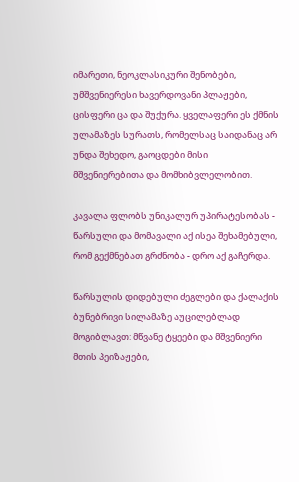იმარეთი, ნეოკლასიკური შენობები, უმშვენიერესი ხავერდოვანი პლაჟები, ცისფერი ცა და შუქურა. ყველაფერი ეს ქმნის ულამაზეს სურათს, რომელსაც საიდანაც არ უნდა შეხედო, გაოცდები მისი მშვენიერებითა და მომხიბვლელობით.

კავალა ფლობს უნიკალურ უპირატესობას - წარსული და მომავალი აქ ისეა შეხამებული, რომ გექმნებათ გრძნობა - დრო აქ გაჩერდა.

წარსულის დიდებული ძეგლები და ქალაქის ბუნებრივი სილამაზე აუცილებლად მოგიბლავთ: მწვანე ტყეები და მშვენიერი მთის პეიზაჟები,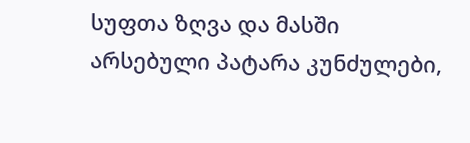სუფთა ზღვა და მასში არსებული პატარა კუნძულები,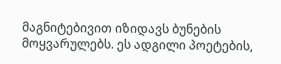მაგნიტებივით იზიდავს ბუნების მოყვარულებს. ეს ადგილი პოეტების,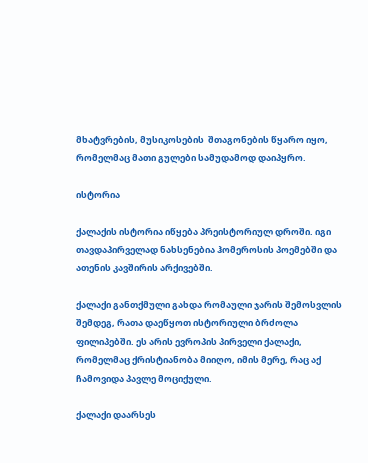მხატვრების, მუსიკოსების  შთაგონების წყარო იყო, რომელმაც მათი გულები სამუდამოდ დაიპყრო.

ისტორია

ქალაქის ისტორია იწყება პრეისტორიულ დროში. იგი თავდაპირველად ნახსენებია ჰომეროსის პოემებში და ათენის კავშირის არქივებში.

ქალაქი განთქმული გახდა რომაული ჯარის შემოსვლის შემდეგ, რათა დაეწყოთ ისტორიული ბრძოლა ფილიპებში. ეს არის ევროპის პირველი ქალაქი, რომელმაც ქრისტიანობა მიიღო, იმის მერე, რაც აქ ჩამოვიდა პავლე მოციქული.

ქალაქი დაარსეს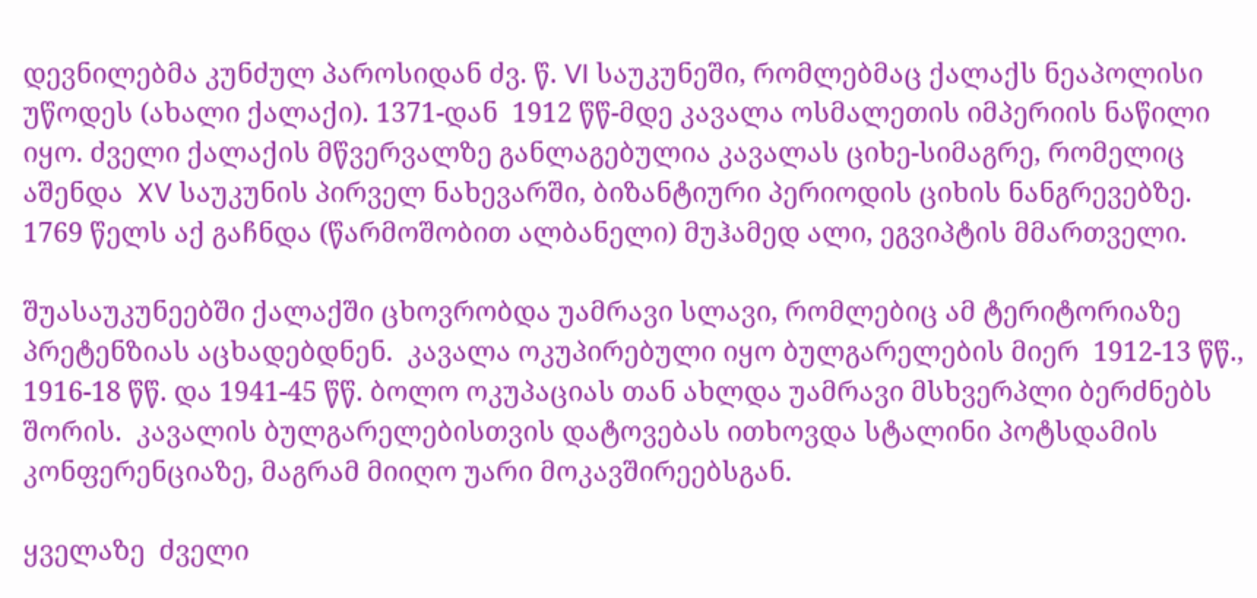დევნილებმა კუნძულ პაროსიდან ძვ. წ. VI საუკუნეში, რომლებმაც ქალაქს ნეაპოლისი უწოდეს (ახალი ქალაქი). 1371-დან  1912 წწ-მდე კავალა ოსმალეთის იმპერიის ნაწილი იყო. ძველი ქალაქის მწვერვალზე განლაგებულია კავალას ციხე-სიმაგრე, რომელიც აშენდა  XV საუკუნის პირველ ნახევარში, ბიზანტიური პერიოდის ციხის ნანგრევებზე.  1769 წელს აქ გაჩნდა (წარმოშობით ალბანელი) მუჰამედ ალი, ეგვიპტის მმართველი.

შუასაუკუნეებში ქალაქში ცხოვრობდა უამრავი სლავი, რომლებიც ამ ტერიტორიაზე პრეტენზიას აცხადებდნენ.  კავალა ოკუპირებული იყო ბულგარელების მიერ  1912-13 წწ., 1916-18 წწ. და 1941-45 წწ. ბოლო ოკუპაციას თან ახლდა უამრავი მსხვერპლი ბერძნებს შორის.  კავალის ბულგარელებისთვის დატოვებას ითხოვდა სტალინი პოტსდამის კონფერენციაზე, მაგრამ მიიღო უარი მოკავშირეებსგან.

ყველაზე  ძველი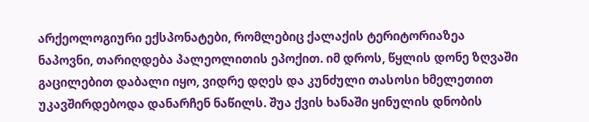არქეოლოგიური ექსპონატები, რომლებიც ქალაქის ტერიტორიაზეა ნაპოვნი, თარიღდება პალეოლითის ეპოქით. იმ დროს, წყლის დონე ზღვაში გაცილებით დაბალი იყო, ვიდრე დღეს და კუნძული თასოსი ხმელეთით უკავშირდებოდა დანარჩენ ნაწილს. შუა ქვის ხანაში ყინულის დნობის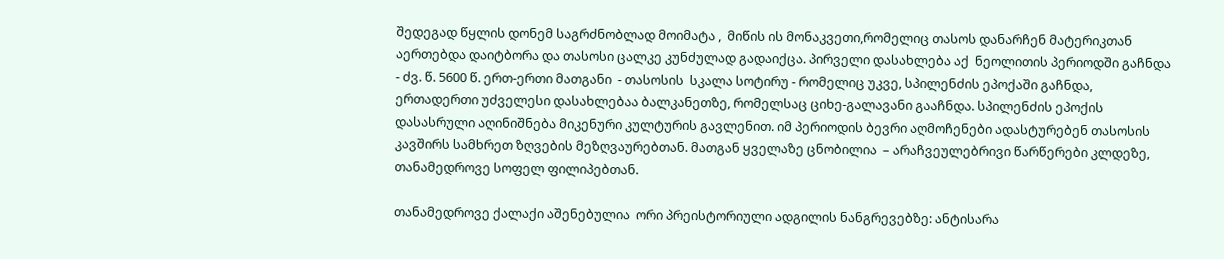შედეგად წყლის დონემ საგრძნობლად მოიმატა ,  მიწის ის მონაკვეთი,რომელიც თასოს დანარჩენ მატერიკთან აერთებდა დაიტბორა და თასოსი ცალკე კუნძულად გადაიქცა. პირველი დასახლება აქ  ნეოლითის პერიოდში გაჩნდა  - ძვ. წ. 5600 წ. ერთ-ერთი მათგანი  - თასოსის  სკალა სოტირუ - რომელიც უკვე, სპილენძის ეპოქაში გაჩნდა, ერთადერთი უძველესი დასახლებაა ბალკანეთზე, რომელსაც ციხე-გალავანი გააჩნდა. სპილენძის ეპოქის დასასრული აღინიშნება მიკენური კულტურის გავლენით. იმ პერიოდის ბევრი აღმოჩენები ადასტურებენ თასოსის კავშირს სამხრეთ ზღვების მეზღვაურებთან. მათგან ყველაზე ცნობილია  – არაჩვეულებრივი წარწერები კლდეზე, თანამედროვე სოფელ ფილიპებთან.

თანამედროვე ქალაქი აშენებულია  ორი პრეისტორიული ადგილის ნანგრევებზე: ანტისარა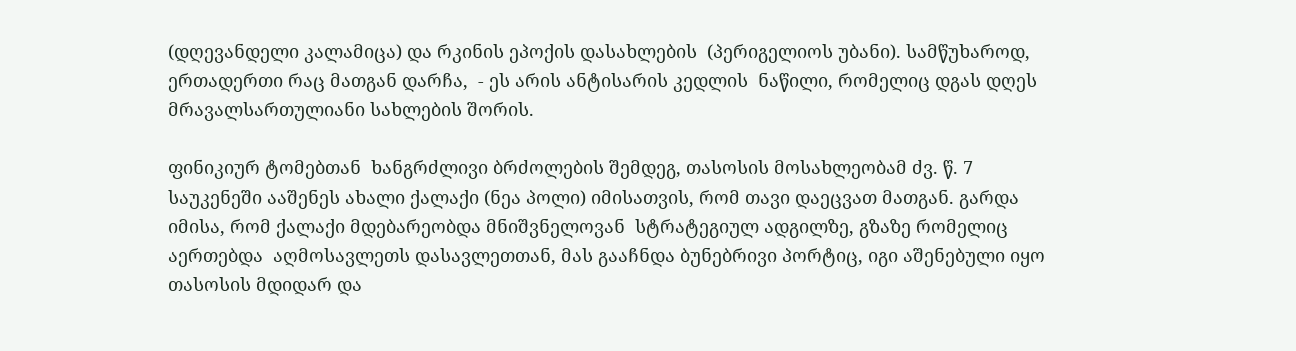(დღევანდელი კალამიცა) და რკინის ეპოქის დასახლების  (პერიგელიოს უბანი). სამწუხაროდ, ერთადერთი რაც მათგან დარჩა,  - ეს არის ანტისარის კედლის  ნაწილი, რომელიც დგას დღეს მრავალსართულიანი სახლების შორის.

ფინიკიურ ტომებთან  ხანგრძლივი ბრძოლების შემდეგ, თასოსის მოსახლეობამ ძვ. წ. 7 საუკენეში ააშენეს ახალი ქალაქი (ნეა პოლი) იმისათვის, რომ თავი დაეცვათ მათგან. გარდა იმისა, რომ ქალაქი მდებარეობდა მნიშვნელოვან  სტრატეგიულ ადგილზე, გზაზე რომელიც აერთებდა  აღმოსავლეთს დასავლეთთან, მას გააჩნდა ბუნებრივი პორტიც, იგი აშენებული იყო თასოსის მდიდარ და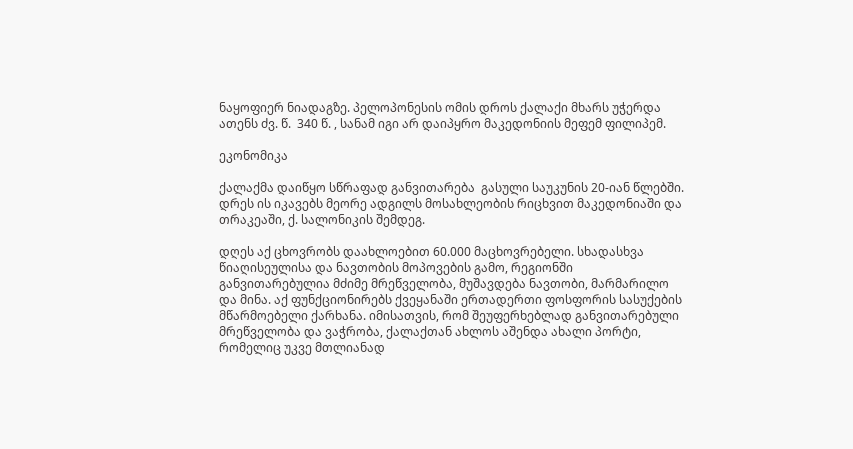ნაყოფიერ ნიადაგზე. პელოპონესის ომის დროს ქალაქი მხარს უჭერდა  ათენს ძვ. წ.  340 წ. , სანამ იგი არ დაიპყრო მაკედონიის მეფემ ფილიპემ.

ეკონომიკა

ქალაქმა დაიწყო სწრაფად განვითარება  გასული საუკუნის 20-იან წლებში. დრეს ის იკავებს მეორე ადგილს მოსახლეობის რიცხვით მაკედონიაში და თრაკეაში, ქ. სალონიკის შემდეგ.

დღეს აქ ცხოვრობს დაახლოებით 60.000 მაცხოვრებელი. სხადასხვა წიაღისეულისა და ნავთობის მოპოვების გამო, რეგიონში განვითარებულია მძიმე მრეწველობა, მუშავდება ნავთობი, მარმარილო და მინა. აქ ფუნქციონირებს ქვეყანაში ერთადერთი ფოსფორის სასუქების მწარმოებელი ქარხანა. იმისათვის, რომ შეუფერხებლად განვითარებული მრეწველობა და ვაჭრობა, ქალაქთან ახლოს აშენდა ახალი პორტი, რომელიც უკვე მთლიანად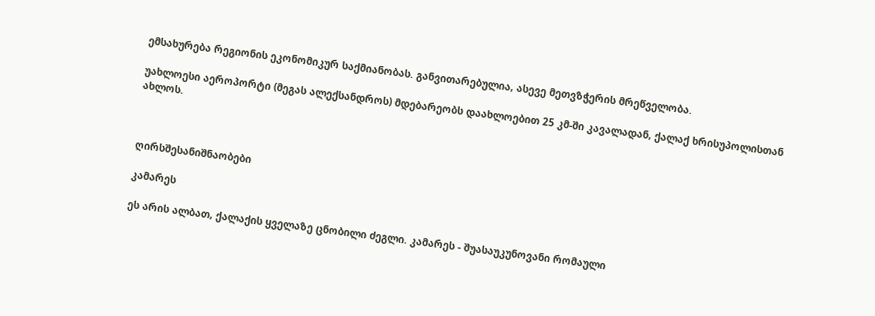ემსახურება რეგიონის ეკონომიკურ საქმიანობას. განვითარებულია, ასევე მეთვზჭერის მრეწველობა.

უახლოესი აეროპორტი (მეგას ალექსანდროს) მდებარეობს დაახლოებით 25 კმ-ში კავალადან, ქალაქ ხრისუპოლისთან ახლოს.



ღირსშესანიშნაობები

კამარეს

ეს არის ალბათ, ქალაქის ყველაზე ცნობილი ძეგლი. კამარეს - შუასაუკუნოვანი რომაული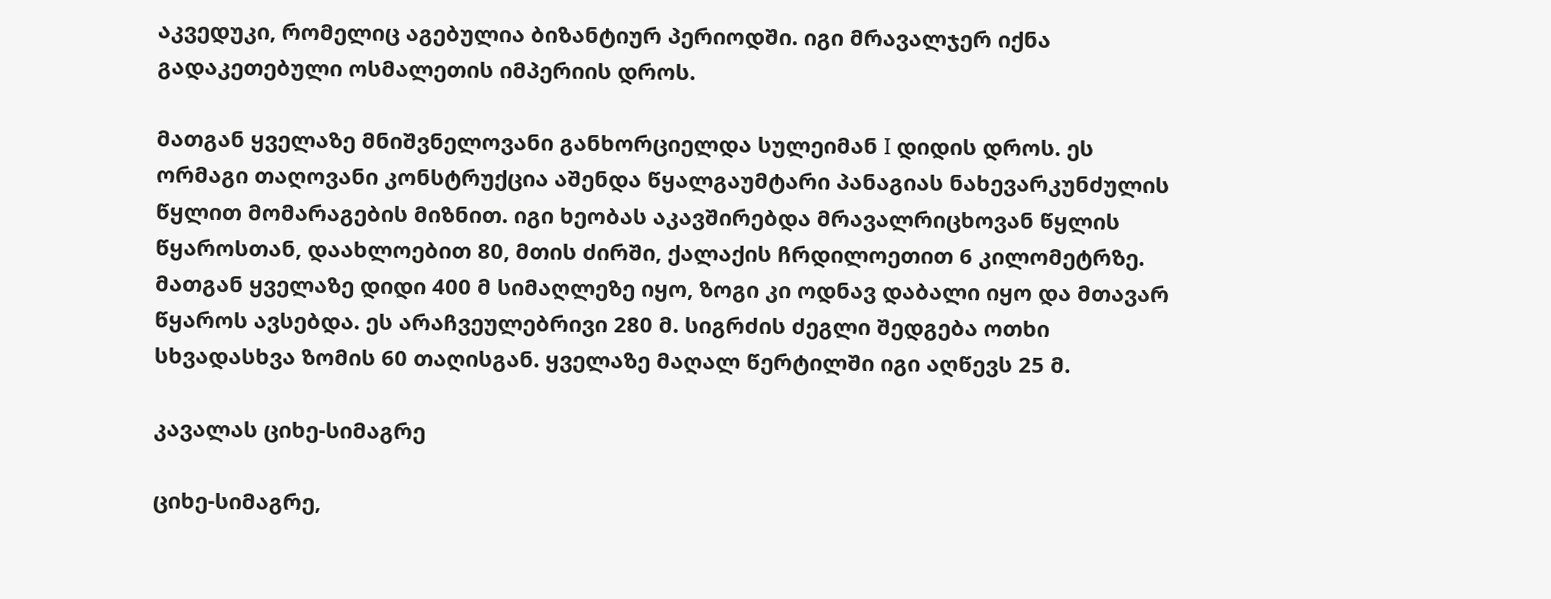აკვედუკი, რომელიც აგებულია ბიზანტიურ პერიოდში. იგი მრავალჯერ იქნა გადაკეთებული ოსმალეთის იმპერიის დროს.

მათგან ყველაზე მნიშვნელოვანი განხორციელდა სულეიმან I დიდის დროს. ეს ორმაგი თაღოვანი კონსტრუქცია აშენდა წყალგაუმტარი პანაგიას ნახევარკუნძულის წყლით მომარაგების მიზნით. იგი ხეობას აკავშირებდა მრავალრიცხოვან წყლის წყაროსთან, დაახლოებით 80, მთის ძირში, ქალაქის ჩრდილოეთით 6 კილომეტრზე. მათგან ყველაზე დიდი 400 მ სიმაღლეზე იყო, ზოგი კი ოდნავ დაბალი იყო და მთავარ წყაროს ავსებდა. ეს არაჩვეულებრივი 280 მ. სიგრძის ძეგლი შედგება ოთხი სხვადასხვა ზომის 60 თაღისგან. ყველაზე მაღალ წერტილში იგი აღწევს 25 მ.

კავალას ციხე-სიმაგრე

ციხე-სიმაგრე,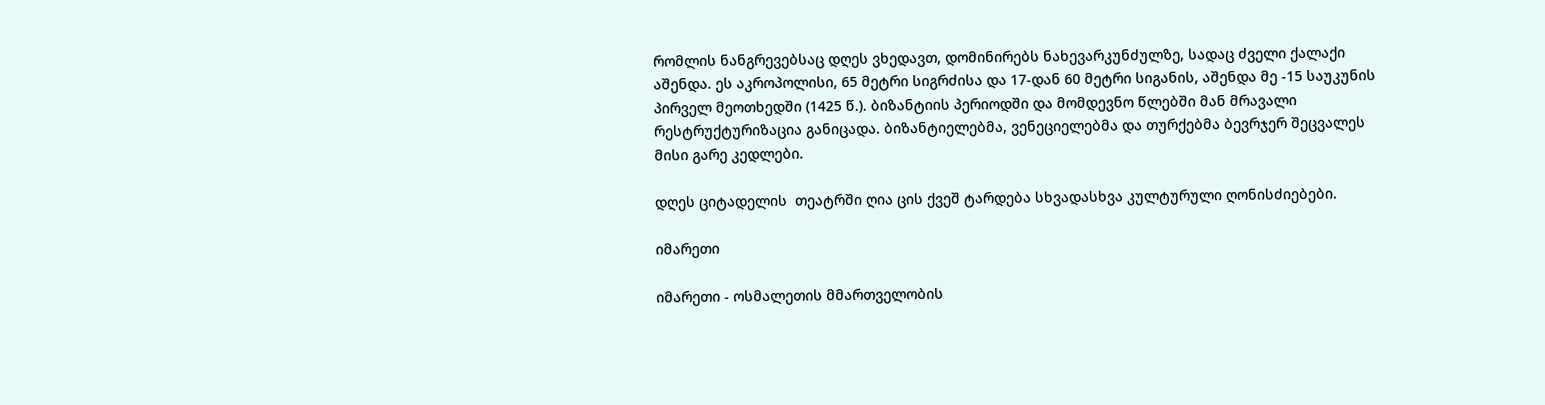რომლის ნანგრევებსაც დღეს ვხედავთ, დომინირებს ნახევარკუნძულზე, სადაც ძველი ქალაქი აშენდა. ეს აკროპოლისი, 65 მეტრი სიგრძისა და 17-დან 60 მეტრი სიგანის, აშენდა მე -15 საუკუნის პირველ მეოთხედში (1425 წ.). ბიზანტიის პერიოდში და მომდევნო წლებში მან მრავალი რესტრუქტურიზაცია განიცადა. ბიზანტიელებმა, ვენეციელებმა და თურქებმა ბევრჯერ შეცვალეს მისი გარე კედლები.

დღეს ციტადელის  თეატრში ღია ცის ქვეშ ტარდება სხვადასხვა კულტურული ღონისძიებები.

იმარეთი

იმარეთი - ოსმალეთის მმართველობის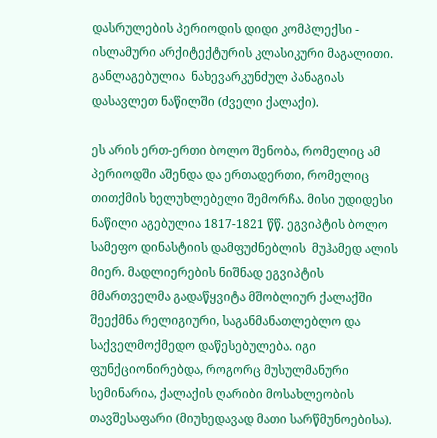დასრულების პერიოდის დიდი კომპლექსი -  ისლამური არქიტექტურის კლასიკური მაგალითი.  განლაგებულია  ნახევარკუნძულ პანაგიას დასავლეთ ნაწილში (ძველი ქალაქი).

ეს არის ერთ-ერთი ბოლო შენობა, რომელიც ამ პერიოდში აშენდა და ერთადერთი, რომელიც თითქმის ხელუხლებელი შემორჩა. მისი უდიდესი ნაწილი აგებულია 1817-1821 წწ. ეგვიპტის ბოლო სამეფო დინასტიის დამფუძნებლის  მუჰამედ ალის მიერ. მადლიერების ნიშნად ეგვიპტის მმართველმა გადაწყვიტა მშობლიურ ქალაქში შეექმნა რელიგიური, საგანმანათლებლო და საქველმოქმედო დაწესებულება. იგი ფუნქციონირებდა, როგორც მუსულმანური სემინარია, ქალაქის ღარიბი მოსახლეობის თავშესაფარი (მიუხედავად მათი სარწმუნოებისა).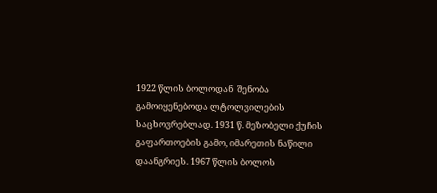1922 წლის ბოლოდან  შენობა გამოიყენებოდა ლტოლვილების საცხოვრებლად. 1931 წ. მეზობელი ქუჩის გაფართოების გამო, იმარეთის ნაწილი დაანგრიეს. 1967 წლის ბოლოს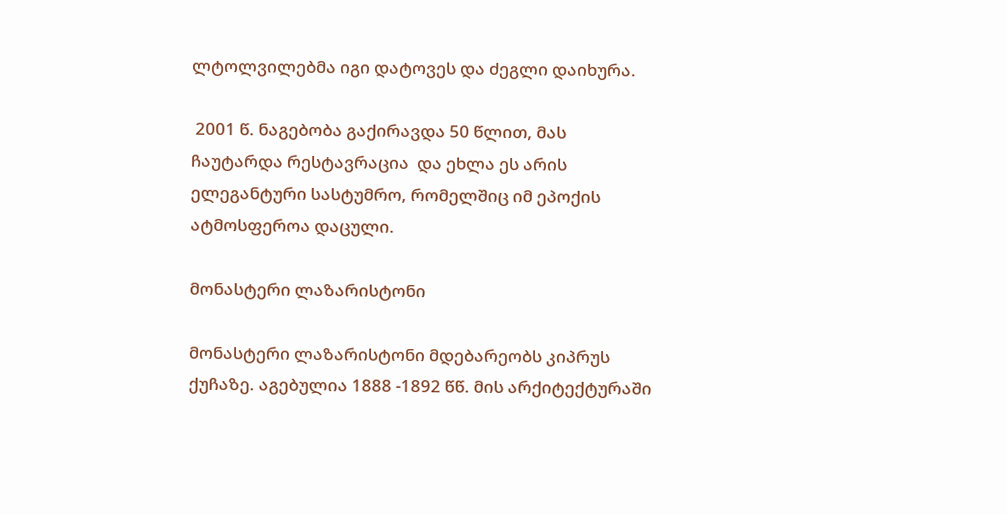ლტოლვილებმა იგი დატოვეს და ძეგლი დაიხურა.

 2001 წ. ნაგებობა გაქირავდა 50 წლით, მას ჩაუტარდა რესტავრაცია  და ეხლა ეს არის ელეგანტური სასტუმრო, რომელშიც იმ ეპოქის ატმოსფეროა დაცული.

მონასტერი ლაზარისტონი

მონასტერი ლაზარისტონი მდებარეობს კიპრუს ქუჩაზე. აგებულია 1888 -1892 წწ. მის არქიტექტურაში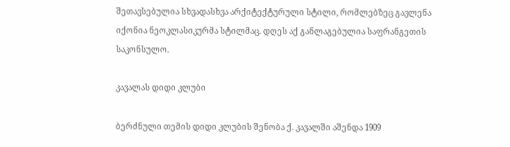შეთავსებულია სხვადასხვა არქიტექტურული სტილი, რომლებზეც გავლენა იქონია ნეოკლასიკურმა სტილმაც. დღეს აქ განლაგებულია საფრანგეთის საკონსულო.

კავალას დიდი კლუბი

ბერძნული თემის დიდი კლუბის შენობა ქ. კავალში აშენდა 1909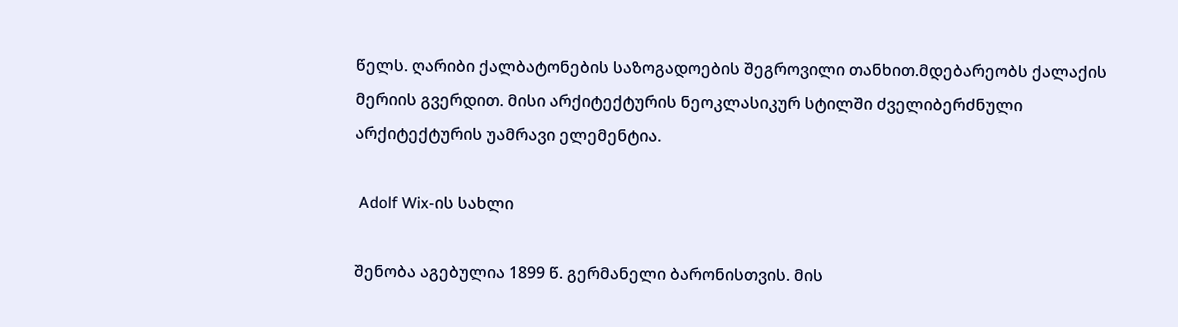წელს. ღარიბი ქალბატონების საზოგადოების შეგროვილი თანხით.მდებარეობს ქალაქის მერიის გვერდით. მისი არქიტექტურის ნეოკლასიკურ სტილში ძველიბერძნული არქიტექტურის უამრავი ელემენტია.

 Adolf Wix-ის სახლი

შენობა აგებულია 1899 წ. გერმანელი ბარონისთვის. მის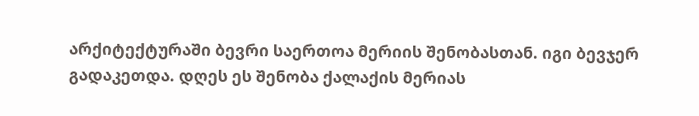არქიტექტურაში ბევრი საერთოა მერიის შენობასთან. იგი ბევჯერ გადაკეთდა. დღეს ეს შენობა ქალაქის მერიას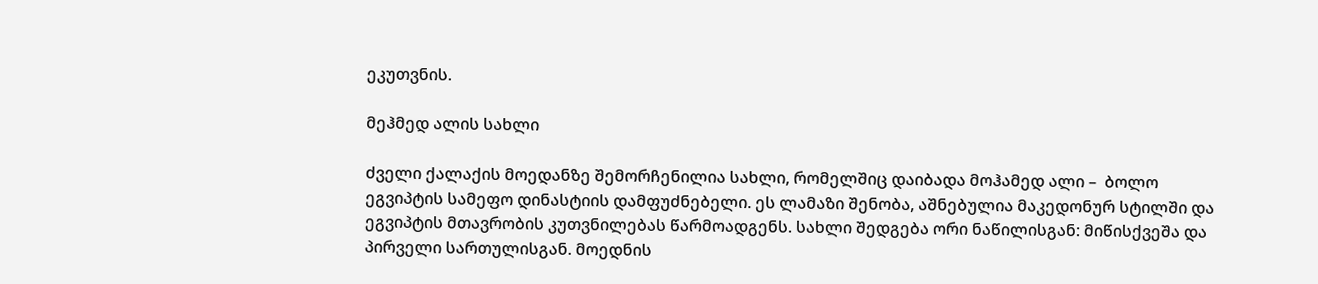ეკუთვნის.

მეჰმედ ალის სახლი

ძველი ქალაქის მოედანზე შემორჩენილია სახლი, რომელშიც დაიბადა მოჰამედ ალი –  ბოლო ეგვიპტის სამეფო დინასტიის დამფუძნებელი. ეს ლამაზი შენობა, აშნებულია მაკედონურ სტილში და ეგვიპტის მთავრობის კუთვნილებას წარმოადგენს. სახლი შედგება ორი ნაწილისგან: მიწისქვეშა და პირველი სართულისგან. მოედნის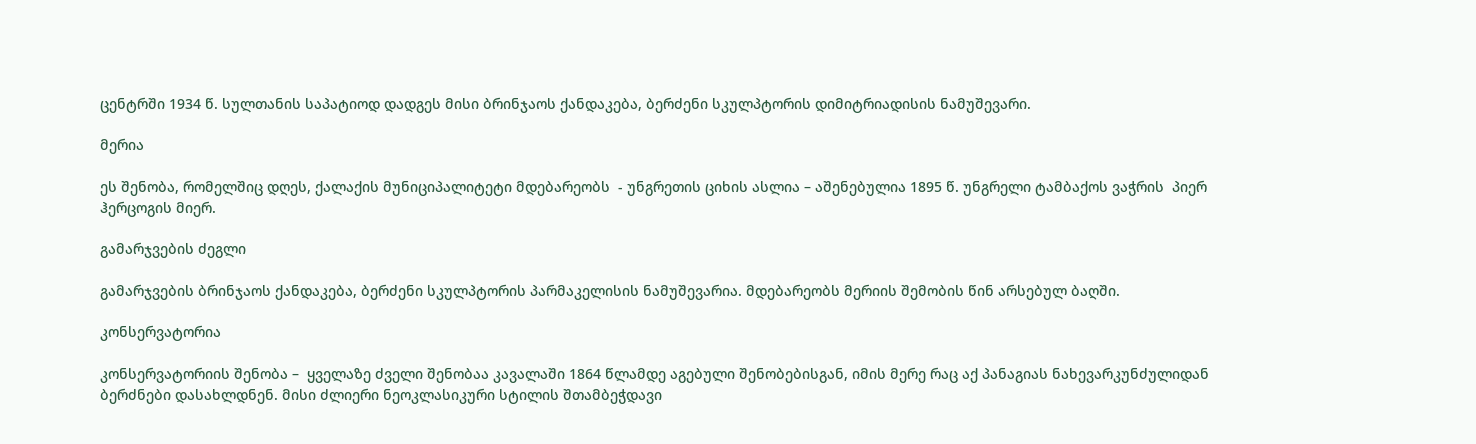ცენტრში 1934 წ. სულთანის საპატიოდ დადგეს მისი ბრინჯაოს ქანდაკება, ბერძენი სკულპტორის დიმიტრიადისის ნამუშევარი.

მერია

ეს შენობა, რომელშიც დღეს, ქალაქის მუნიციპალიტეტი მდებარეობს  - უნგრეთის ციხის ასლია – აშენებულია 1895 წ. უნგრელი ტამბაქოს ვაჭრის  პიერ ჰერცოგის მიერ.

გამარჯვების ძეგლი

გამარჯვების ბრინჯაოს ქანდაკება, ბერძენი სკულპტორის პარმაკელისის ნამუშევარია. მდებარეობს მერიის შემობის წინ არსებულ ბაღში.

კონსერვატორია

კონსერვატორიის შენობა –  ყველაზე ძველი შენობაა კავალაში 1864 წლამდე აგებული შენობებისგან, იმის მერე რაც აქ პანაგიას ნახევარკუნძულიდან ბერძნები დასახლდნენ. მისი ძლიერი ნეოკლასიკური სტილის შთამბეჭდავი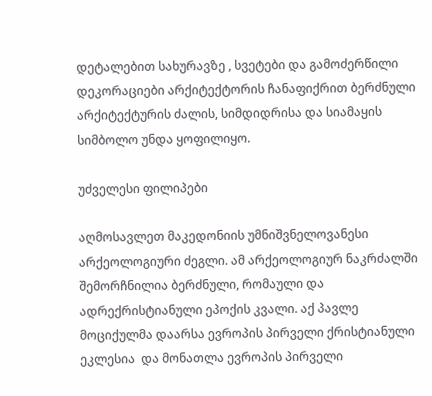დეტალებით სახურავზე , სვეტები და გამოძერწილი დეკორაციები არქიტექტორის ჩანაფიქრით ბერძნული არქიტექტურის ძალის, სიმდიდრისა და სიამაყის სიმბოლო უნდა ყოფილიყო.

უძველესი ფილიპები

აღმოსავლეთ მაკედონიის უმნიშვნელოვანესი არქეოლოგიური ძეგლი. ამ არქეოლოგიურ ნაკრძალში შემორჩნილია ბერძნული, რომაული და ადრექრისტიანული ეპოქის კვალი. აქ პავლე მოციქულმა დაარსა ევროპის პირველი ქრისტიანული ეკლესია  და მონათლა ევროპის პირველი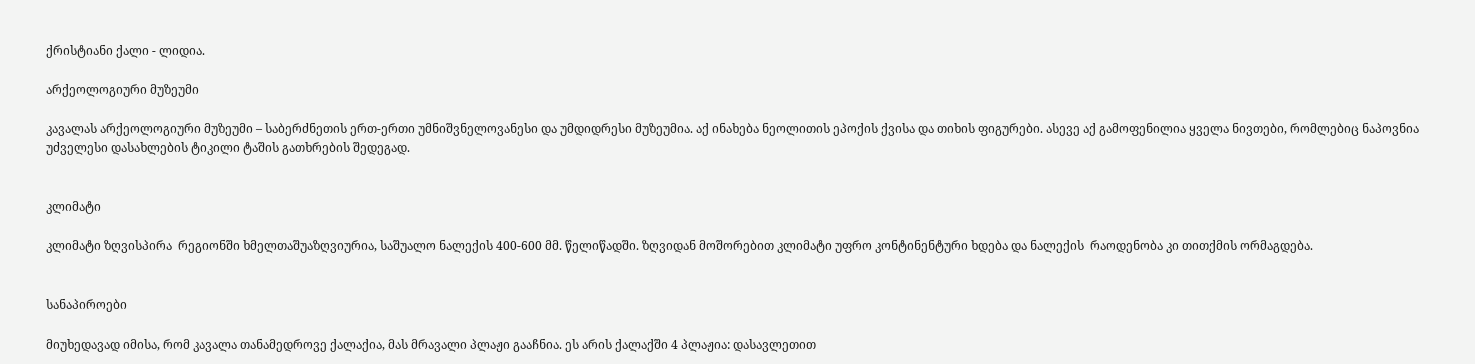ქრისტიანი ქალი - ლიდია.

არქეოლოგიური მუზეუმი

კავალას არქეოლოგიური მუზეუმი – საბერძნეთის ერთ-ერთი უმნიშვნელოვანესი და უმდიდრესი მუზეუმია. აქ ინახება ნეოლითის ეპოქის ქვისა და თიხის ფიგურები. ასევე აქ გამოფენილია ყველა ნივთები, რომლებიც ნაპოვნია უძველესი დასახლების ტიკილი ტაშის გათხრების შედეგად.


კლიმატი

კლიმატი ზღვისპირა  რეგიონში ხმელთაშუაზღვიურია, საშუალო ნალექის 400-600 მმ. წელიწადში. ზღვიდან მოშორებით კლიმატი უფრო კონტინენტური ხდება და ნალექის  რაოდენობა კი თითქმის ორმაგდება.


სანაპიროები

მიუხედავად იმისა, რომ კავალა თანამედროვე ქალაქია, მას მრავალი პლაჟი გააჩნია. ეს არის ქალაქში 4 პლაჟია: დასავლეთით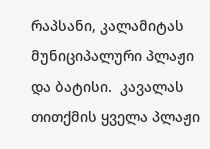რაპსანი, კალამიტას მუნიციპალური პლაჟი და ბატისი.  კავალას თითქმის ყველა პლაჟი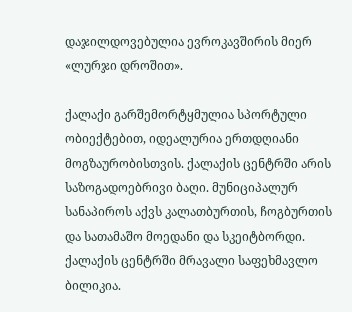დაჯილდოვებულია ევროკავშირის მიერ «ლურჯი დროშით».

ქალაქი გარშემორტყმულია სპორტული ობიექტებით, იდეალურია ერთდღიანი მოგზაურობისთვის. ქალაქის ცენტრში არის საზოგადოებრივი ბაღი. მუნიციპალურ სანაპიროს აქვს კალათბურთის, ჩოგბურთის და სათამაშო მოედანი და სკეიტბორდი. ქალაქის ცენტრში მრავალი საფეხმავლო ბილიკია.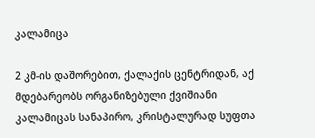კალამიცა

2 კმ-ის დაშორებით, ქალაქის ცენტრიდან, აქ მდებარეობს ორგანიზებული ქვიშიანი კალამიცას სანაპირო, კრისტალურად სუფთა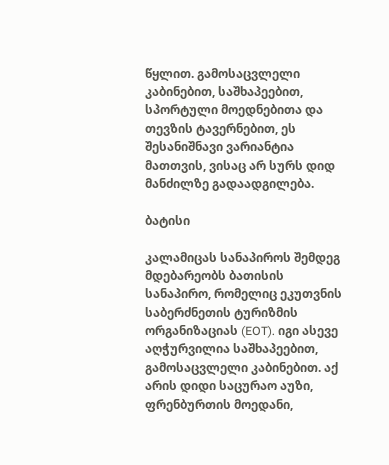წყლით. გამოსაცვლელი კაბინებით, საშხაპეებით, სპორტული მოედნებითა და თევზის ტავერნებით, ეს შესანიშნავი ვარიანტია მათთვის, ვისაც არ სურს დიდ მანძილზე გადაადგილება.

ბატისი

კალამიცას სანაპიროს შემდეგ მდებარეობს ბათისის სანაპირო, რომელიც ეკუთვნის საბერძნეთის ტურიზმის ორგანიზაციას (EOT). იგი ასევე აღჭურვილია საშხაპეებით, გამოსაცვლელი კაბინებით. აქ არის დიდი საცურაო აუზი, ფრენბურთის მოედანი,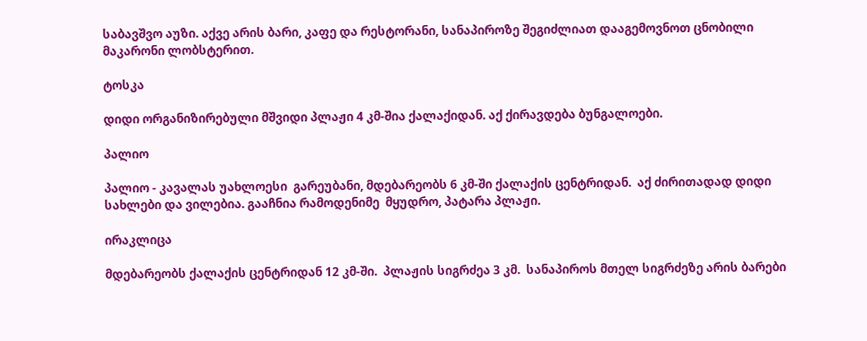საბავშვო აუზი. აქვე არის ბარი, კაფე და რესტორანი, სანაპიროზე შეგიძლიათ დააგემოვნოთ ცნობილი მაკარონი ლობსტერით.

ტოსკა

დიდი ორგანიზირებული მშვიდი პლაჟი 4 კმ-შია ქალაქიდან. აქ ქირავდება ბუნგალოები.

პალიო

პალიო - კავალას უახლოესი  გარეუბანი, მდებარეობს 6 კმ-ში ქალაქის ცენტრიდან.  აქ ძირითადად დიდი სახლები და ვილებია. გააჩნია რამოდენიმე  მყუდრო, პატარა პლაჟი.

ირაკლიცა

მდებარეობს ქალაქის ცენტრიდან 12 კმ-ში.  პლაჟის სიგრძეა 3 კმ.  სანაპიროს მთელ სიგრძეზე არის ბარები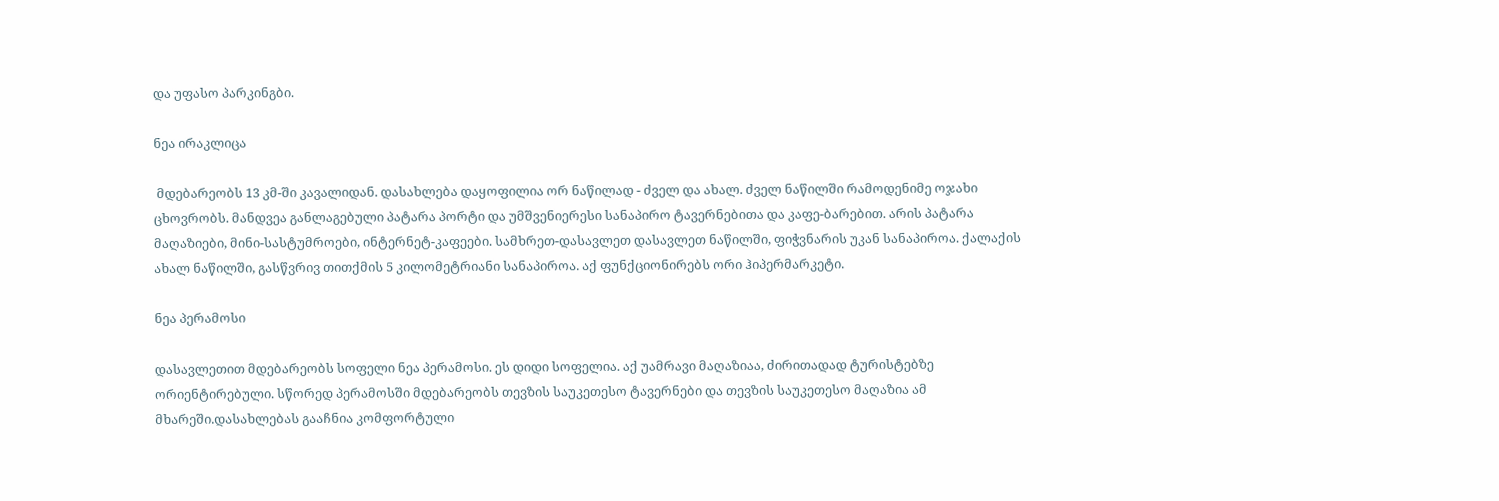და უფასო პარკინგბი.

ნეა ირაკლიცა

 მდებარეობს 13 კმ-ში კავალიდან. დასახლება დაყოფილია ორ ნაწილად - ძველ და ახალ. ძველ ნაწილში რამოდენიმე ოჯახი ცხოვრობს. მანდვეა განლაგებული პატარა პორტი და უმშვენიერესი სანაპირო ტავერნებითა და კაფე-ბარებით. არის პატარა მაღაზიები, მინი-სასტუმროები, ინტერნეტ-კაფეები. სამხრეთ-დასავლეთ დასავლეთ ნაწილში, ფიჭვნარის უკან სანაპიროა. ქალაქის ახალ ნაწილში, გასწვრივ თითქმის 5 კილომეტრიანი სანაპიროა. აქ ფუნქციონირებს ორი ჰიპერმარკეტი.

ნეა პერამოსი

დასავლეთით მდებარეობს სოფელი ნეა პერამოსი. ეს დიდი სოფელია. აქ უამრავი მაღაზიაა, ძირითადად ტურისტებზე ორიენტირებული. სწორედ პერამოსში მდებარეობს თევზის საუკეთესო ტავერნები და თევზის საუკეთესო მაღაზია ამ მხარეში.დასახლებას გააჩნია კომფორტული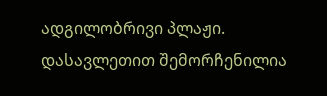ადგილობრივი პლაჟი. დასავლეთით შემორჩენილია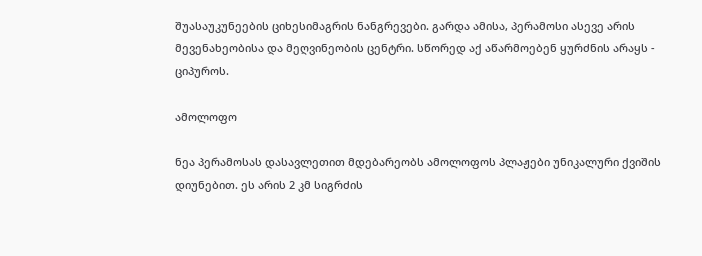შუასაუკუნეების ციხესიმაგრის ნანგრევები. გარდა ამისა, პერამოსი ასევე არის მევენახეობისა და მეღვინეობის ცენტრი. სწორედ აქ აწარმოებენ ყურძნის არაყს - ციპუროს.

ამოლოფო

ნეა პერამოსას დასავლეთით მდებარეობს ამოლოფოს პლაჟები უნიკალური ქვიშის დიუნებით. ეს არის 2 კმ სიგრძის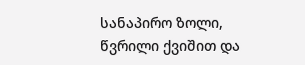სანაპირო ზოლი, წვრილი ქვიშით და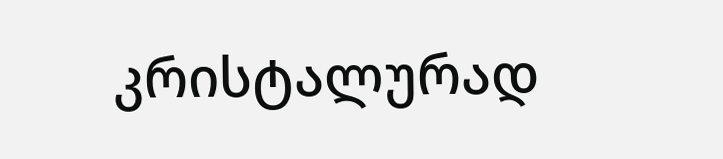კრისტალურად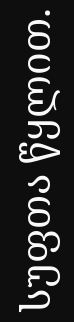სუფთა წყლით.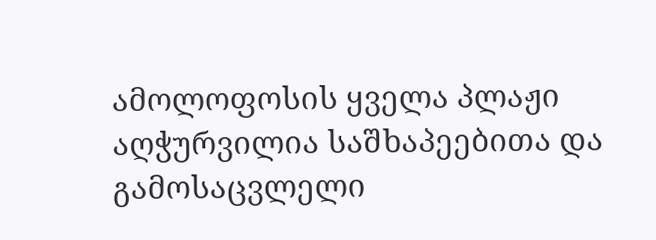ამოლოფოსის ყველა პლაჟი აღჭურვილია საშხაპეებითა და გამოსაცვლელი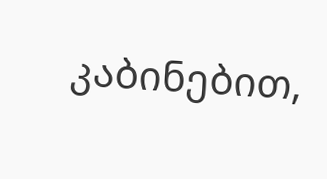კაბინებით,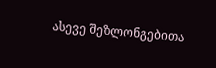ასევე შეზლონგებითა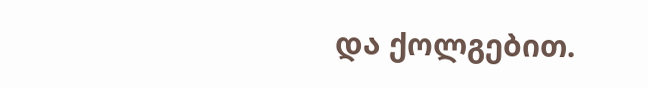და ქოლგებით.